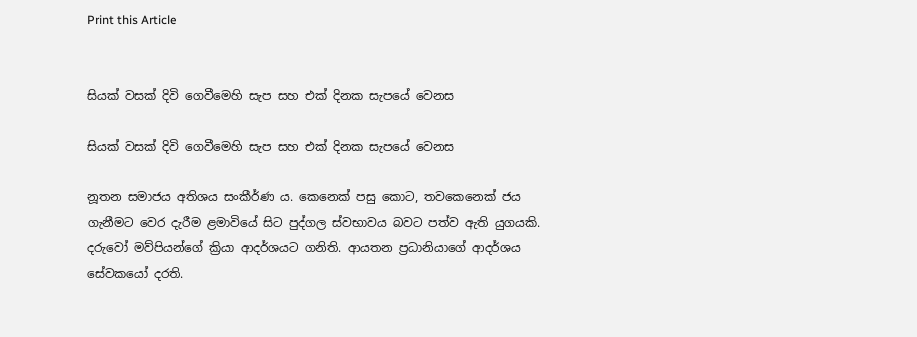Print this Article


සියක් වසක් දිවි ගෙවීමෙහි සැප සහ එක් දිනක සැපයේ වෙනස

සියක් වසක් දිවි ගෙවීමෙහි සැප සහ එක් දිනක සැපයේ වෙනස

නූතන සමාජය අතිශය සංකීර්ණ ය. කෙනෙක් පසු කොට, තවකෙනෙක් ජය ගැනීමට වෙර දැරීම ළමාවියේ සිට පුද්ගල ස්වභාවය බවට පත්ව ඇති යුගයකි. දරුවෝ මව්පියන්ගේ ක්‍රියා ආදර්ශයට ගනිති. ආයතන ප්‍රධානියාගේ ආදර්ශය සේවකයෝ දරති.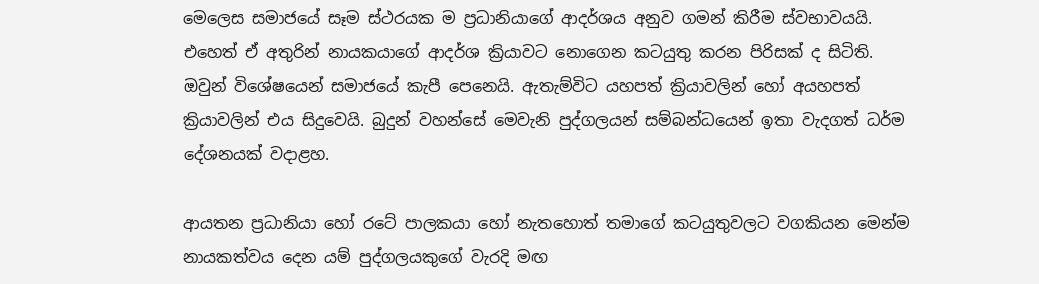මෙලෙස සමාජයේ සෑම ස්ථරයක ම ප්‍රධානියාගේ ආදර්ශය අනුව ගමන් කිරීම ස්වභාවයයි. එහෙත් ඒ අතුරින් නායකයාගේ ආදර්ශ ක්‍රියාවට නොගෙන කටයුතු කරන පිරිසක් ද සිටිති. ඔවුන් විශේෂයෙන් සමාජයේ කැපී පෙනෙයි. ඇතැම්විට යහපත් ක්‍රියාවලින් හෝ අයහපත් ක්‍රියාවලින් එය සිදුවෙයි. බුදුන් වහන්සේ මෙවැනි පුද්ගලයන් සම්බන්ධයෙන් ඉතා වැදගත් ධර්ම දේශනයක් වදාළහ.

ආයතන ප්‍රධානියා හෝ රටේ පාලකයා හෝ නැතහොත් තමාගේ කටයුතුවලට වගකියන මෙන්ම නායකත්වය දෙන යම් පුද්ගලයකුගේ වැරදි මඟ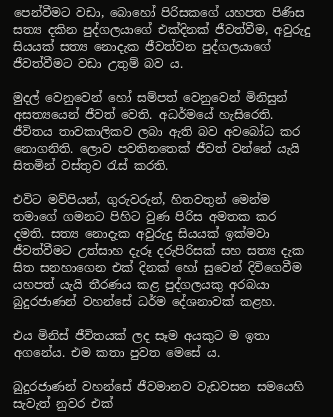පෙන්වීමට වඩා, බොහෝ පිරිසකගේ යහපත පිණිස සත්‍ය දකින පුද්ගලයාගේ එක්දිනක් ජීවත්වීම, අවුරුදු සියයක් සත්‍ය නොදැක ජීවත්වන පුද්ගලයාගේ ජීවත්වීමට වඩා උතුම් බව ය.

මුදල් වෙනුවෙන් හෝ සම්පත් වෙනුවෙන් මිනිසුන් අසත්‍යයෙන් ජීවත් වෙති. අධර්මයේ හැසිරෙති. ජීවිතය තාවකාලිකව ලබා ඇති බව අවබෝධ කර නොගනිති. ලොව පවතිනතෙක් ජීවත් වන්නේ යැයි සිතමින් වස්තුව රැස් කරති.

එවිට මව්පියන්, ගුරුවරුන්, හිතවතුන් මෙන්ම තමාගේ ගමනට පිහිට වුණ පිරිස අමතක කර දමති. සත්‍ය නොදැක අවුරුදු සියයක් ඉක්මවා ජීවත්වීමට උත්සාහ දැරූ දරුපිරිසක් සහ සත්‍ය දැක සිත සනහාගෙන එක් දිනක් හෝ සුවෙන් දිවිගෙවීම යහපත් යැයි තීරණය කළ පුද්ගලයකු අරබයා බුදුරජාණන් වහන්සේ ධර්ම දේශනාවක් කළහ.

එය මිනිස් ජීවිතයක් ලද සෑම අයකුට ම ඉතා අගනේය. එම කතා පුවත මෙසේ ය.

බුදුරජාණන් වහන්සේ ජීවමානව වැඩවසන සමයෙහි සැවැත් නුවර එක්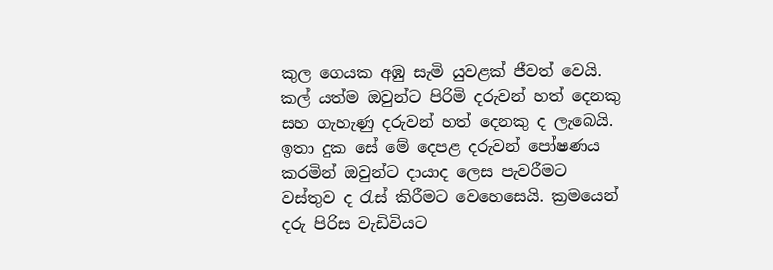කුල ගෙයක අඹු සැමි යුවළක් ජීවත් වෙයි. කල් යත්ම ඔවුන්ට පිරිමි දරුවන් හත් දෙනකු සහ ගැහැණු දරුවන් හත් දෙනකු ද ලැබෙයි. ඉතා දුක සේ මේ දෙපළ දරුවන් පෝෂණය කරමින් ඔවුන්ට දායාද ලෙස පැවරීමට වස්තුව ද රැස් කිරීමට වෙහෙසෙයි. ක්‍රමයෙන් දරු පිරිස වැඩිවියට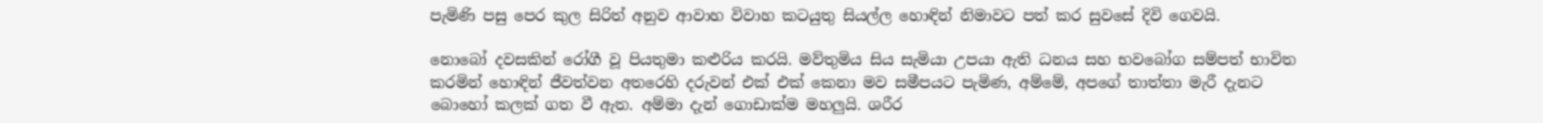පැමිණි පසු පෙර කුල සිරිත් අනුව ආවාහ විවාහ කටයුතු සියල්ල හොඳින් නිමාවට පත් කර සුවසේ දිවි ගෙවයි.

නොබෝ දවසකින් රෝගී වූ පියතුමා කළුරිය කරයි. මව්තුමිය සිය සැමියා උපයා ඇති ධනය සහ භවබෝග සම්පත් භාවිත කරමින් හොඳින් ජීවත්වන අතරෙහි දරුවන් එක් එක් කෙනා මව සමීපයට පැමිණ, අම්මේ, අපගේ තාත්තා මැරී දැනට බොහෝ කලක් ගත වී ඇත. අම්මා දැන් ගොඩාක්ම මහලුයි. ශරීර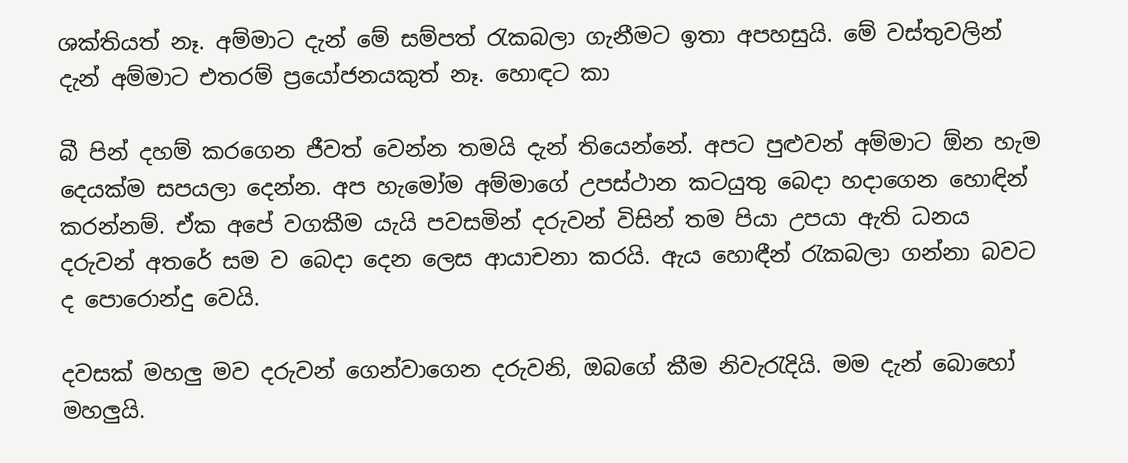ශක්තියත් නෑ. අම්මාට දැන් මේ සම්පත් රැකබලා ගැනීමට ඉතා අපහසුයි. මේ වස්තුවලින් දැන් අම්මාට එතරම් ප්‍රයෝජනයකුත් නෑ. හොඳට කා

බී පින් දහම් කරගෙන ජීවත් වෙන්න තමයි දැන් තියෙන්නේ. අපට පුළුවන් අම්මාට ඕන හැම දෙයක්ම සපයලා දෙන්න. අප හැමෝම අම්මාගේ උපස්ථාන කටයුතු බෙදා හදාගෙන හොඳින් කරන්නම්. ඒක අපේ වගකීම යැයි පවසමින් දරුවන් විසින් තම පියා උපයා ඇති ධනය දරුවන් අතරේ සම ව බෙදා දෙන ලෙස ආයාචනා කරයි. ඇය හොඳීන් රැකබලා ගන්නා බවට ද පොරොන්දු වෙයි.

දවසක් මහලු මව දරුවන් ගෙන්වාගෙන දරුවනි, ඔබගේ කීම නිවැරැදියි. මම දැන් බොහෝ මහලුයි.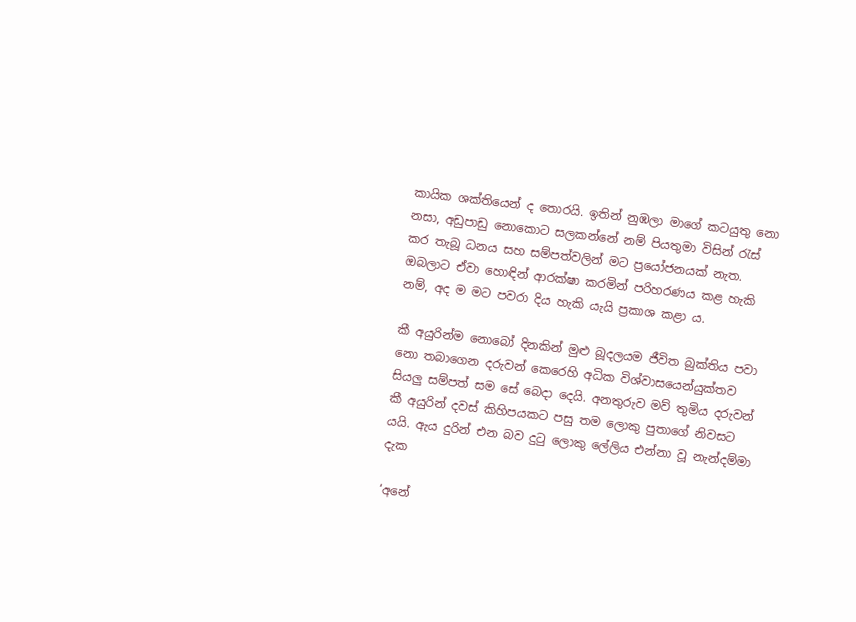කායික ශක්තියෙන් ද තොරයි. ඉතින් නුඹලා මාගේ කටයුතු නො නසා, අඩුපාඩු නොකොට සලකන්නේ නම් පියතුමා විසින් රැස් කර තැබූ ධනය සහ සම්පත්වලින් මට ප්‍රයෝජනයක් නැත. ඔබලාට ඒවා හොඳින් ආරක්ෂා කරමින් පරිහරණය කළ හැකි නම්, අද ම මට පවරා දිය හැකි යැයි ප්‍රකාශ කළා ය.

කී අයුරින්ම නොබෝ දිනකින් මුළු බූදලයම ජීවිත බුක්තිය පවා නො තබාගෙන දරුවන් කෙරෙහි අධික විශ්වාසයෙන්යුක්තව සියලු සම්පත් සම සේ බෙදා දෙයි. අනතුරුව මව් තුමිය දරුවන් කී අයුරින් දවස් කිහිපයකට පසු තම ලොකු පුතාගේ නිවසට යයි. ඇය දුරින් එන බව දුටු ලොකු ලේලිය එන්නා වූ නැන්දම්මා දැක

‘අනේ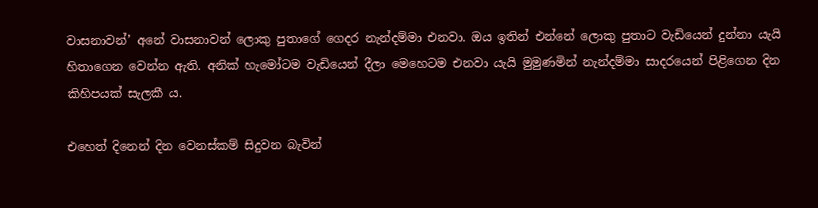වාසනාවන්’ අනේ වාසනාවන් ලොකු පුතාගේ ගෙදර නැන්දම්මා එනවා. ඔය ඉතින් එන්නේ ලොකු පුතාට වැඩියෙන් දුන්නා යැයි හිතාගෙන වෙන්න ඇති. අනික් හැමෝටම වැඩියෙන් දීලා මෙහෙටම එනවා යැයි මුමුණමින් නැන්දම්මා සාදරයෙන් පිළිගෙන දින කිහිපයක් සැලකී ය.

එහෙත් දිනෙන් දින වෙනස්කම් සිදුවන බැවින්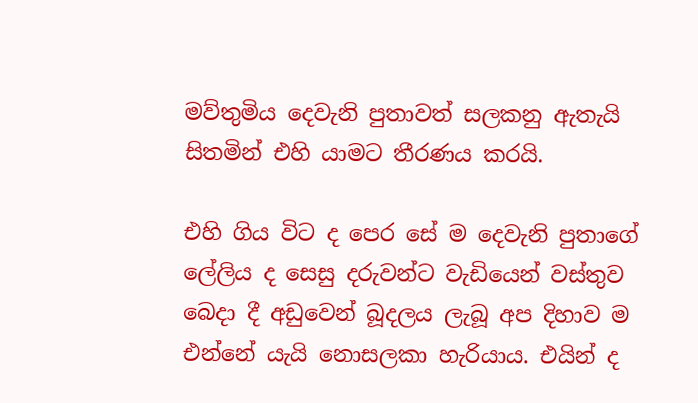මව්තුමිය දෙවැනි පුතාවත් සලකනු ඇතැයි සිතමින් එහි යාමට තීරණය කරයි.

එහි ගිය විට ද පෙර සේ ම දෙවැනි පුතාගේ ලේලිය ද සෙසු දරුවන්ට වැඩියෙන් වස්තුව බෙදා දී අඩුවෙන් බූදලය ලැබූ අප දිහාව ම එන්නේ යැයි නොසලකා හැරියාය. එයින් ද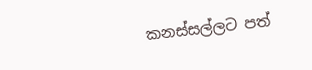කනස්සල්ලට පත්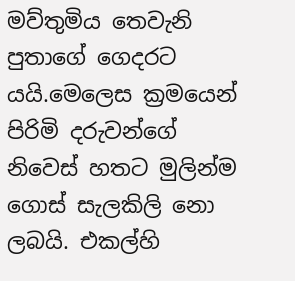මව්තුමිය තෙවැනි පුතාගේ ගෙදරට යයි.මෙලෙස ක්‍රමයෙන් පිරිමි දරුවන්ගේ නිවෙස් හතට මුලින්ම ගොස් සැලකිලි නො ලබයි. එකල්හි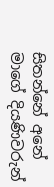සිතන්නේ අනේ මාගේ දියණිවරුන්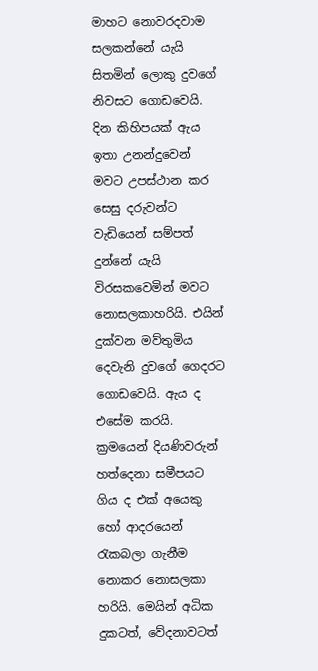මාහට නොවරදවාම සලකන්නේ යැයි සිතමින් ලොකු දුවගේ නිවසට ගොඩවෙයි. දින කිහිපයක් ඇය ඉතා උනන්දුවෙන් මවට උපස්ථාන කර සෙසු දරුවන්ට වැඩියෙන් සම්පත් දුන්නේ යැයි විරසකවෙමින් මවට නොසලකාහරියි. එයින් දුක්වන මව්තුමිය දෙවැනි දුවගේ ගෙදරට ගොඩවෙයි. ඇය ද එසේම කරයි. ක්‍රමයෙන් දියණිවරුන් හත්දෙනා සමීපයට ගිය ද එක් අයෙකු හෝ ආදරයෙන් රැකබලා ගැනීම නොකර නොසලකා හරියි. මෙයින් අධික දුකටත්, වේදනාවටත්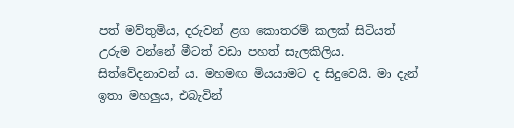පත් මව්තුමිය, දරුවන් ළග කොතරම් කලක් සිටියත් උරුම වන්නේ මීටත් වඩා පහත් සැලකිලිය. සිත්වේදනාවන් ය. මහමඟ මියයාමට ද සිදුවෙයි. මා දැන් ඉතා මහලුය, එබැවින්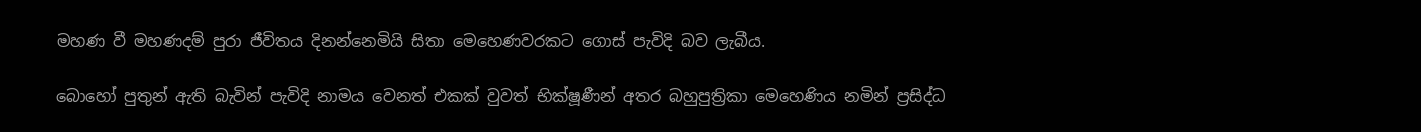මහණ වී මහණදම් පුරා ජීවිතය දිනන්නෙමියි සිතා මෙහෙණවරකට ගොස් පැවිදි බව ලැබීය.

බොහෝ පුතුන් ඇති බැවින් පැවිදි නාමය වෙනත් එකක් වුවත් භික්ෂූණීන් අතර බහුපුත්‍රිකා මෙහෙණිය නමින් ප්‍රසිද්ධ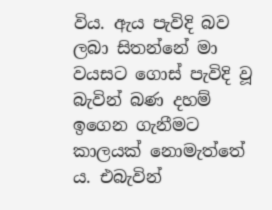විය. ඇය පැවිදි බව ලබා සිතන්නේ මා වයසට ගොස් පැවිදි වූ බැවින් බණ දහම් ඉගෙන ගැනීමට කාලයක් නොමැත්තේ ය. එබැවින්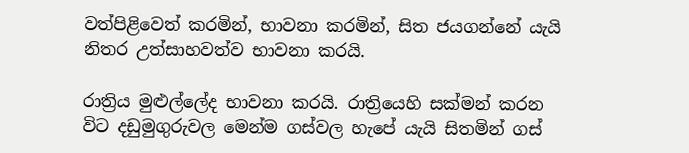වත්පිළිවෙත් කරමින්, භාවනා කරමින්, සිත ජයගන්නේ යැයි නිතර උත්සාහවත්ව භාවනා කරයි.

රාත්‍රිය මුළුල්ලේද භාවනා කරයි. රාත්‍රි‍යෙහි සක්මන් කරන විට දඩුමුගුරුවල මෙන්ම ගස්වල හැපේ යැයි සිතමින් ගස්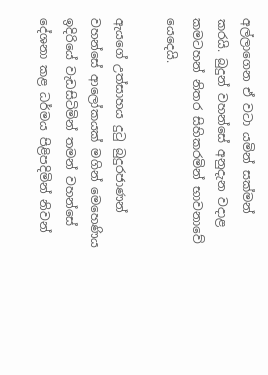අල්ලාගෙන ඒ වටා යමින් සක්මන් කරයි. බුදුන් වහන්සේ අනුදැන වදාළ කමටහන් නිතර සිහිකරමින් භාවනාවේ යෙදෙයි.

ඇයගේ උත්සාහය දුටු බුදුරජාණන් වහන්සේ ආලෝකයක් මගින් මෙහෙණිය ඉදිරියේ වැඩසිටිමින් තමන් වහන්සේ දේශනා කළ ධර්මය පිළිපදිමින් නිවන්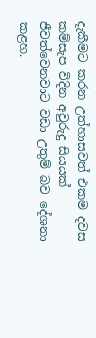දැකීමට කරන උත්හාසවත් එකම දවස කම්සැප විදින අවුරුදු සියයක් ජීවත්වෙනවාට වඩා උතුම් බව දේශනා කළහ.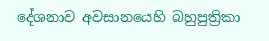දේශනාව අවසානයෙහි බහුපුත්‍රිකා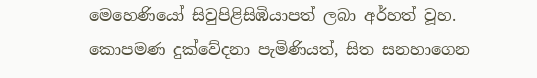මෙහෙණියෝ සිවුපිළිසිඹියාපත් ලබා අර්හත් වූහ. කොපමණ දුක්වේදනා පැමිණියත්, සිත සනහාගෙන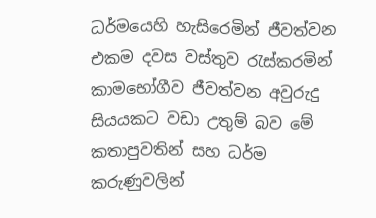ධර්මයෙහි හැසිරෙමින් ජීවත්වන එකම දවස වස්තුව රැස්කරමින් කාමභෝගීව ජීවත්වන අවුරුදු සියයකට වඩා උතුම් බව මේ කතාපුවතින් සහ ධර්ම කරුණුවලින්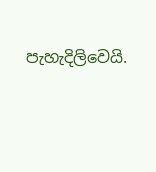පැහැදිලිවෙයි.